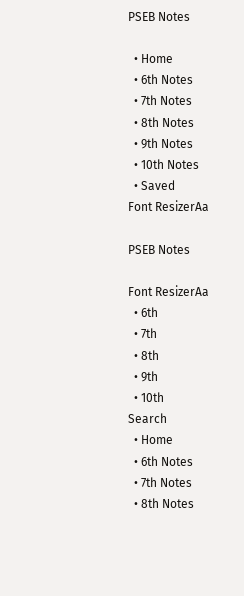PSEB Notes

  • Home
  • 6th Notes
  • 7th Notes
  • 8th Notes
  • 9th Notes
  • 10th Notes
  • Saved
Font ResizerAa

PSEB Notes

Font ResizerAa
  • 6th
  • 7th
  • 8th
  • 9th
  • 10th
Search
  • Home
  • 6th Notes
  • 7th Notes
  • 8th Notes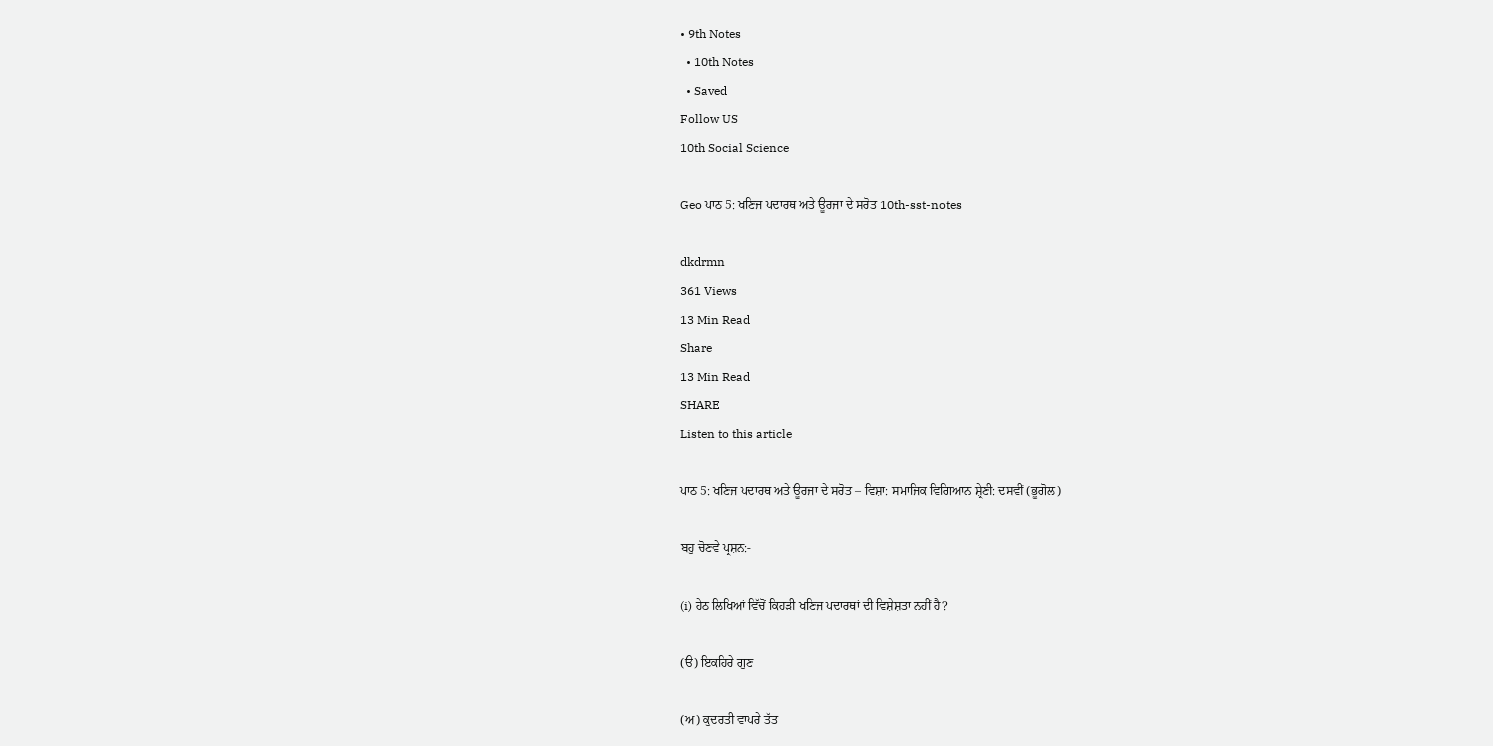• 9th Notes
  • 10th Notes
  • Saved
Follow US
10th Social Science

Geo ਪਾਠ 5: ਖਣਿਜ ਪਦਾਰਥ ਅਤੇ ਊਰਜਾ ਦੇ ਸਰੋਤ 10th-sst-notes

dkdrmn
361 Views
13 Min Read
Share
13 Min Read
SHARE
Listen to this article

ਪਾਠ 5: ਖਣਿਜ ਪਦਾਰਥ ਅਤੇ ਊਰਜਾ ਦੇ ਸਰੋਤ – ਵਿਸ਼ਾ: ਸਮਾਜਿਕ ਵਿਗਿਆਨ ਸ਼੍ਰੇਣੀ: ਦਸਵੀਂ (ਭੂਗੋਲ)

ਬਹੁ ਚੋਣਵੇ ਪ੍ਰਸ਼ਨ:-

(i) ਹੇਠ ਲਿਖਿਆਂ ਵਿੱਚੋਂ ਕਿਹੜੀ ਖਣਿਜ ਪਦਾਰਥਾਂ ਦੀ ਵਿਸ਼ੇਸ਼ਤਾ ਨਹੀਂ ਹੈ?

(ੳ) ਇਕਹਿਰੇ ਗੁਣ

(ਅ) ਕੁਦਰਤੀ ਵਾਪਰੇ ਤੱਤ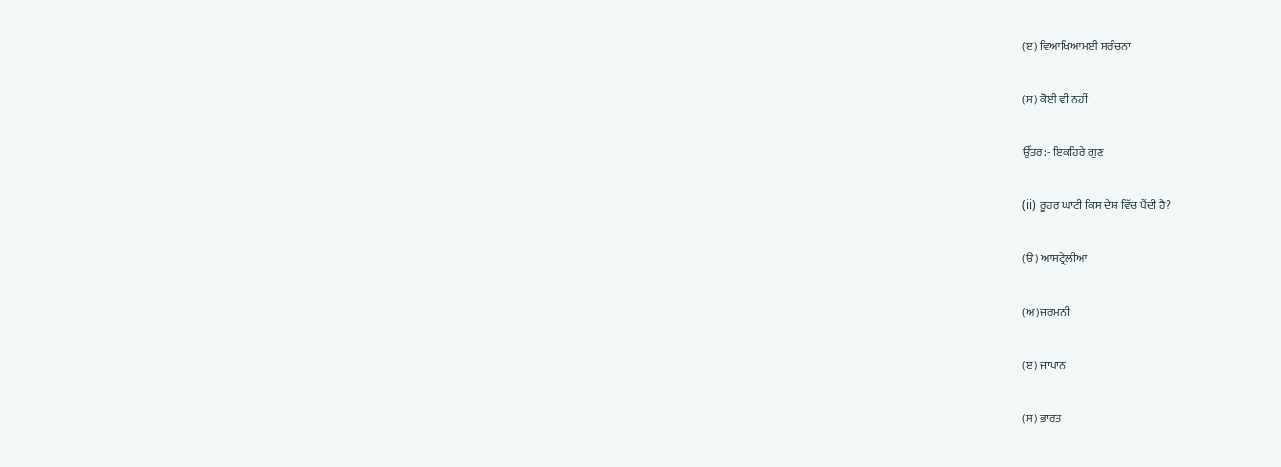(ੲ) ਵਿਆਖਿਆਮਈ ਸਰੰਚਨਾ

(ਸ) ਕੋਈ ਵੀ ਨਹੀਂ

ਉੱਤਰ:- ਇਕਹਿਰੇ ਗੁਣ

(ii) ਰੂਹਰ ਘਾਟੀ ਕਿਸ ਦੇਸ਼ ਵਿੱਚ ਪੈਂਦੀ ਹੈ?

(ੳ) ਆਸਟ੍ਰੇਲੀਆ

(ਅ)ਜਰਮਨੀ

(ੲ) ਜਾਪਾਨ

(ਸ) ਭਾਰਤ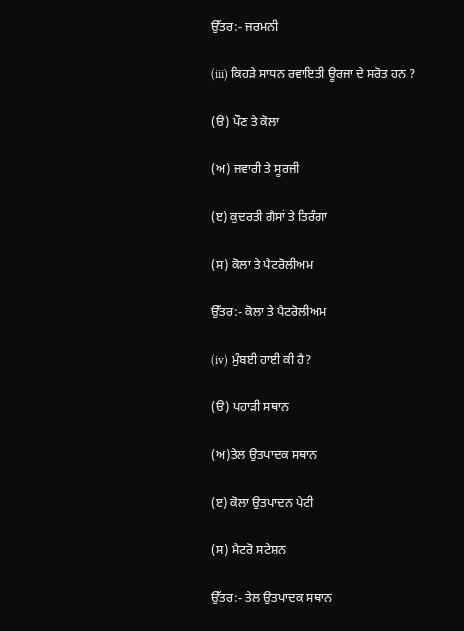ਉੱਤਰ:- ਜਰਮਨੀ

(iii) ਕਿਹੜੇ ਸਾਧਨ ਰਵਾਇਤੀ ਊਰਜਾ ਦੇ ਸਰੋਤ ਹਨ ?

(ੳ) ਪੌਣ ਤੇ ਕੋਲਾ

(ਅ) ਜਵਾਰੀ ਤੇ ਸੂਰਜੀ

(ੲ) ਕੁਦਰਤੀ ਗੈਸਾਂ ਤੇ ਤਿਰੰਗਾ

(ਸ) ਕੋਲਾ ਤੇ ਪੈਟਰੋਲੀਅਮ

ਉੱਤਰ:- ਕੋਲਾ ਤੇ ਪੈਟਰੋਲੀਅਮ

(iv) ਮੁੰਬਈ ਹਾਈ ਕੀ ਹੈ?

(ੳ) ਪਹਾੜੀ ਸਥਾਨ

(ਅ)ਤੇਲ ਉਤਪਾਦਕ ਸਥਾਨ

(ੲ) ਕੋਲਾ ਉਤਪਾਦਨ ਪੇਟੀ

(ਸ) ਮੈਟਰੋ ਸਟੇਸ਼ਨ

ਉੱਤਰ:- ਤੇਲ ਉਤਪਾਦਕ ਸਥਾਨ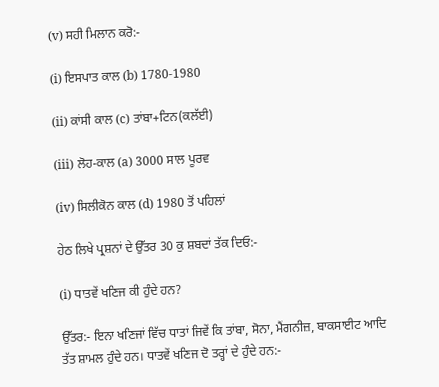(v) ਸਹੀ ਮਿਲਾਨ ਕਰੋ:-

(i) ਇਸਪਾਤ ਕਾਲ (b) 1780-1980

(ii) ਕਾਂਸੀ ਕਾਲ (c) ਤਾਂਬਾ+ਟਿਨ(ਕਲੱਈ)

(iii) ਲੋਹ-ਕਾਲ (a) 3000 ਸਾਲ ਪੂਰਵ

(iv) ਸਿਲੀਕੋਨ ਕਾਲ (d) 1980 ਤੋਂ ਪਹਿਲਾਂ

ਹੇਠ ਲਿਖੇ ਪ੍ਰਸ਼ਨਾਂ ਦੇ ਉੱਤਰ 30 ਕੁ ਸ਼ਬਦਾਂ ਤੱਕ ਦਿਓ:-

(i) ਧਾਤਵੇਂ ਖਣਿਜ ਕੀ ਹੁੰਦੇ ਹਨ?

ਉੱਤਰ:- ਇਨਾ ਖਣਿਜਾਂ ਵਿੱਚ ਧਾਤਾਂ ਜਿਵੇਂ ਕਿ ਤਾਂਬਾ, ਸੋਨਾ, ਮੈਂਗਨੀਜ਼, ਬਾਕਸਾਈਟ ਆਦਿ ਤੱਤ ਸ਼ਾਮਲ ਹੁੰਦੇ ਹਨ। ਧਾਤਵੇਂ ਖਣਿਜ ਦੋ ਤਰ੍ਹਾਂ ਦੇ ਹੁੰਦੇ ਹਨ:-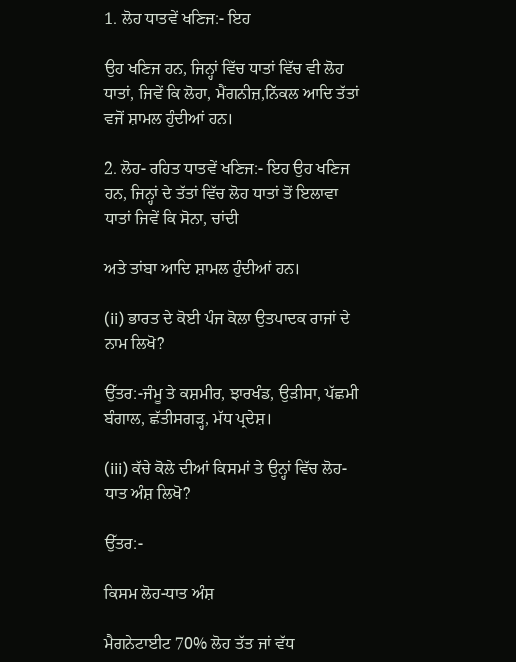1. ਲੋਹ ਧਾਤਵੇਂ ਖਣਿਜ:- ਇਹ

ਉਹ ਖਣਿਜ ਹਨ, ਜਿਨ੍ਹਾਂ ਵਿੱਚ ਧਾਤਾਂ ਵਿੱਚ ਵੀ ਲੋਹ ਧਾਤਾਂ, ਜਿਵੇਂ ਕਿ ਲੋਹਾ, ਮੈਂਗਨੀਜ਼,ਨਿੱਕਲ ਆਦਿ ਤੱਤਾਂ ਵਜੋਂ ਸ਼ਾਮਲ ਹੁੰਦੀਆਂ ਹਨ।

2. ਲੋਹ- ਰਹਿਤ ਧਾਤਵੇਂ ਖਣਿਜ:- ਇਹ ਉਹ ਖਣਿਜ ਹਨ, ਜਿਨ੍ਹਾਂ ਦੇ ਤੱਤਾਂ ਵਿੱਚ ਲੋਹ ਧਾਤਾਂ ਤੋਂ ਇਲਾਵਾ ਧਾਤਾਂ ਜਿਵੇਂ ਕਿ ਸੋਨਾ, ਚਾਂਦੀ

ਅਤੇ ਤਾਂਬਾ ਆਦਿ ਸ਼ਾਮਲ ਹੁੰਦੀਆਂ ਹਨ।

(ii) ਭਾਰਤ ਦੇ ਕੋਈ ਪੰਜ ਕੋਲਾ ਉਤਪਾਦਕ ਰਾਜਾਂ ਦੇ ਨਾਮ ਲਿਖੋ?

ਉੱਤਰ:-ਜੰਮੂ ਤੇ ਕਸ਼ਮੀਰ, ਝਾਰਖੰਡ, ਉੜੀਸਾ, ਪੱਛਮੀ ਬੰਗਾਲ, ਛੱਤੀਸਗੜ੍ਹ, ਮੱਧ ਪ੍ਰਦੇਸ਼।

(iii) ਕੱਚੇ ਕੋਲੇ ਦੀਆਂ ਕਿਸਮਾਂ ਤੇ ਉਨ੍ਹਾਂ ਵਿੱਚ ਲੋਹ-ਧਾਤ ਅੰਸ਼ ਲਿਖੋ?

ਉੱਤਰ:-

ਕਿਸਮ ਲੋਹ-ਧਾਤ ਅੰਸ਼

ਮੈਗਨੇਟਾਈਟ 70% ਲੋਹ ਤੱਤ ਜਾਂ ਵੱਧ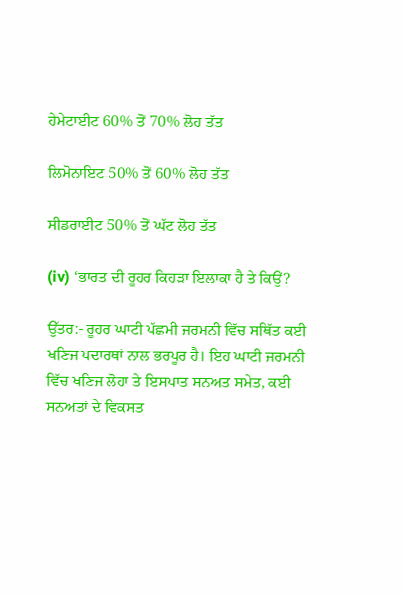ਹੇਮੇਟਾਈਟ 60% ਤੋਂ 70% ਲੋਹ ਤੱਤ

ਲਿਮੋਨਾਇਟ 50% ਤੋਂ 60% ਲੋਹ ਤੱਤ

ਸੀਡਰਾਈਟ 50% ਤੋਂ ਘੱਟ ਲੋਹ ਤੱਤ

(iv) ‘ਭਾਰਤ ਦੀ ਰੂਹਰ ਕਿਹੜਾ ਇਲਾਕਾ ਹੈ ਤੇ ਕਿਉਂ?

ਉੱਤਰ:- ਰੂਹਰ ਘਾਟੀ ਪੱਛਮੀ ਜਰਮਨੀ ਵਿੱਚ ਸਥਿੱਤ ਕਈ ਖਣਿਜ ਪਦਾਰਥਾਂ ਨਾਲ ਭਰਪੂਰ ਹੈ। ਇਹ ਘਾਟੀ ਜਰਮਨੀ ਵਿੱਚ ਖਣਿਜ ਲੋਹਾ ਤੇ ਇਸਪਾਤ ਸਨਅਤ ਸਮੇਤ, ਕਈ ਸਨਅਤਾਂ ਦੇ ਵਿਕਸਤ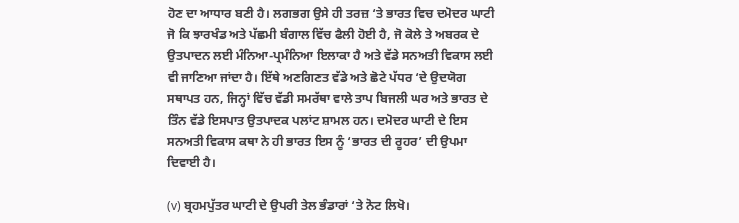ਹੋਣ ਦਾ ਆਧਾਰ ਬਣੀ ਹੈ। ਲਗਭਗ ਉਸੇ ਹੀ ਤਰਜ਼ ‘ਤੇ ਭਾਰਤ ਵਿਚ ਦਮੋਦਰ ਘਾਟੀ ਜੋ ਕਿ ਝਾਰਖੰਡ ਅਤੇ ਪੱਛਮੀ ਬੰਗਾਲ ਵਿੱਚ ਫੈਲੀ ਹੋਈ ਹੈ, ਜੋ ਕੋਲੇ ਤੇ ਅਬਰਕ ਦੇ ਉਤਪਾਦਨ ਲਈ ਮੰਨਿਆ-ਪ੍ਰਮੰਨਿਆ ਇਲਾਕਾ ਹੈ ਅਤੇ ਵੱਡੇ ਸਨਅਤੀ ਵਿਕਾਸ ਲਈ ਵੀ ਜਾਣਿਆ ਜਾਂਦਾ ਹੈ। ਇੱਥੇ ਅਣਗਿਣਤ ਵੱਡੇ ਅਤੇ ਛੋਟੇ ਪੱਧਰ ‘ਦੇ ਉਦਯੋਗ ਸਥਾਪਤ ਹਨ, ਜਿਨ੍ਹਾਂ ਵਿੱਚ ਵੱਡੀ ਸਮਰੱਥਾ ਵਾਲੇ ਤਾਪ ਬਿਜਲੀ ਘਰ ਅਤੇ ਭਾਰਤ ਦੇ ਤਿੰਨ ਵੱਡੇ ਇਸਪਾਤ ਉਤਪਾਦਕ ਪਲਾਂਟ ਸ਼ਾਮਲ ਹਨ। ਦਮੋਦਰ ਘਾਟੀ ਦੇ ਇਸ ਸਨਅਤੀ ਵਿਕਾਸ ਕਥਾ ਨੇ ਹੀ ਭਾਰਤ ਇਸ ਨੂੰ ‘ਭਾਰਤ ਦੀ ਰੂਹਰ’ ਦੀ ਉਪਮਾ ਦਿਵਾਈ ਹੈ।

(v) ਬ੍ਰਹਮਪੁੱਤਰ ਘਾਟੀ ਦੇ ਉਪਰੀ ਤੇਲ ਭੰਡਾਰਾਂ ‘ਤੇ ਨੋਟ ਲਿਖੋ।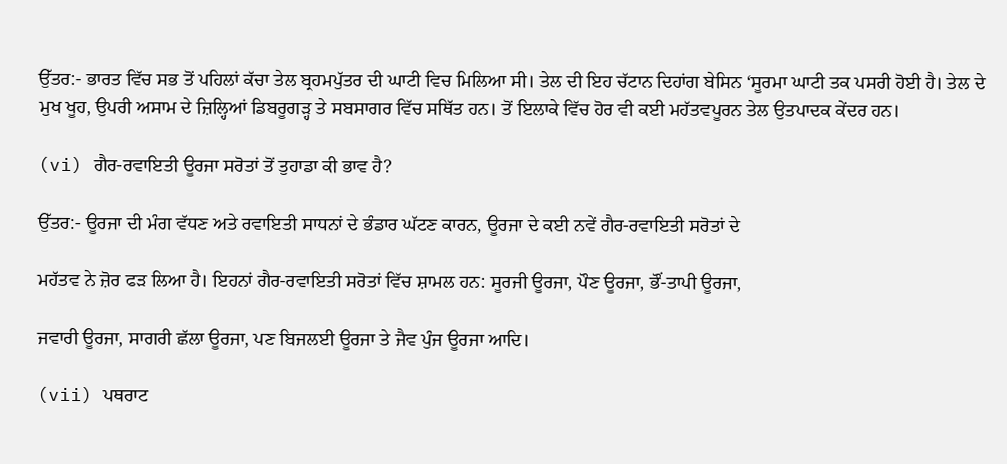ਉੱਤਰ:- ਭਾਰਤ ਵਿੱਚ ਸਭ ਤੋਂ ਪਹਿਲਾਂ ਕੱਚਾ ਤੇਲ ਬ੍ਰਹਮਪੁੱਤਰ ਦੀ ਘਾਟੀ ਵਿਚ ਮਿਲਿਆ ਸੀ। ਤੇਲ ਦੀ ਇਹ ਚੱਟਾਨ ਦਿਹਾਂਗ ਬੇਸਿਨ ‘ਸੂਰਮਾ ਘਾਟੀ ਤਕ ਪਸਰੀ ਹੋਈ ਹੈ। ਤੇਲ ਦੇ ਮੁਖ ਖੂਹ, ਉਪਰੀ ਅਸਾਮ ਦੇ ਜ਼ਿਲ੍ਹਿਆਂ ਡਿਬਰੂਗੜ੍ਹ ਤੇ ਸਬਸਾਗਰ ਵਿੱਚ ਸਥਿੱਤ ਹਨ। ਤੋਂ ਇਲਾਕੇ ਵਿੱਚ ਹੋਰ ਵੀ ਕਈ ਮਹੱਤਵਪੂਰਨ ਤੇਲ ਉਤਪਾਦਕ ਕੇਂਦਰ ਹਨ।

(vi) ਗੈਰ-ਰਵਾਇਤੀ ਊਰਜਾ ਸਰੋਤਾਂ ਤੋਂ ਤੁਹਾਡਾ ਕੀ ਭਾਵ ਹੈ?

ਉੱਤਰ:- ਊਰਜਾ ਦੀ ਮੰਗ ਵੱਧਣ ਅਤੇ ਰਵਾਇਤੀ ਸਾਧਨਾਂ ਦੇ ਭੰਡਾਰ ਘੱਟਣ ਕਾਰਨ, ਊਰਜਾ ਦੇ ਕਈ ਨਵੇਂ ਗੈਰ-ਰਵਾਇਤੀ ਸਰੋਤਾਂ ਦੇ

ਮਹੱਤਵ ਨੇ ਜ਼ੋਰ ਫੜ ਲਿਆ ਹੈ। ਇਹਨਾਂ ਗੈਰ-ਰਵਾਇਤੀ ਸਰੋਤਾਂ ਵਿੱਚ ਸ਼ਾਮਲ ਹਨ: ਸੂਰਜੀ ਊਰਜਾ, ਪੌਣ ਊਰਜਾ, ਭੌਂ-ਤਾਪੀ ਊਰਜਾ,

ਜਵਾਰੀ ਊਰਜਾ, ਸਾਗਰੀ ਛੱਲਾ ਊਰਜਾ, ਪਣ ਬਿਜਲਈ ਊਰਜਾ ਤੇ ਜੈਵ ਪੁੰਜ ਊਰਜਾ ਆਦਿ।

(vii) ਪਥਰਾਟ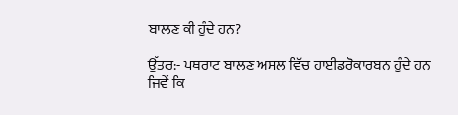ਬਾਲਣ ਕੀ ਹੁੰਦੇ ਹਨ?

ਉੱਤਰ:- ਪਥਰਾਟ ਬਾਲਣ ਅਸਲ ਵਿੱਚ ਹਾਈਡਰੋਕਾਰਬਨ ਹੁੰਦੇ ਹਨ ਜਿਵੇਂ ਕਿ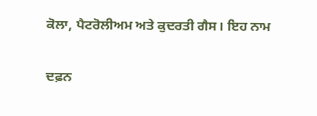ਕੋਲਾ, ਪੈਟਰੋਲੀਅਮ ਅਤੇ ਕੁਦਰਤੀ ਗੈਸ। ਇਹ ਨਾਮ

ਦਫ਼ਨ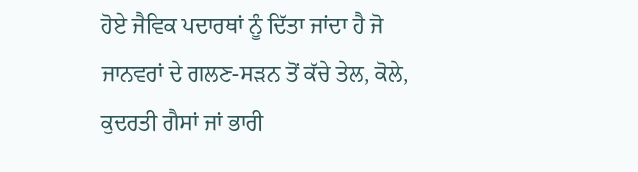ਹੋਏ ਜੈਵਿਕ ਪਦਾਰਥਾਂ ਨੂੰ ਦਿੱਤਾ ਜਾਂਦਾ ਹੈ ਜੋ ਜਾਨਵਰਾਂ ਦੇ ਗਲਣ-ਸੜਨ ਤੋਂ ਕੱਚੇ ਤੇਲ, ਕੋਲੇ, ਕੁਦਰਤੀ ਗੈਸਾਂ ਜਾਂ ਭਾਰੀ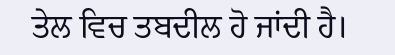ਤੇਲ ਵਿਚ ਤਬਦੀਲ ਹੋ ਜਾਂਦੀ ਹੈ।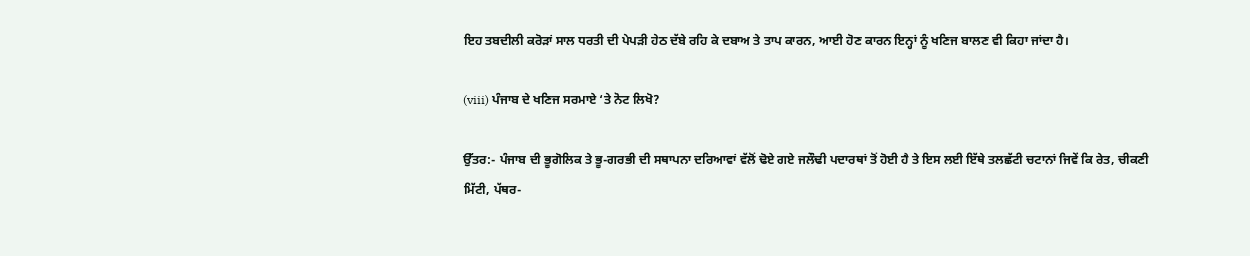ਇਹ ਤਬਦੀਲੀ ਕਰੋੜਾਂ ਸਾਲ ਧਰਤੀ ਦੀ ਪੇਪੜੀ ਹੇਠ ਦੱਬੇ ਰਹਿ ਕੇ ਦਬਾਅ ਤੇ ਤਾਪ ਕਾਰਨ, ਆਈ ਹੋਣ ਕਾਰਨ ਇਨ੍ਹਾਂ ਨੂੰ ਖਣਿਜ ਬਾਲਣ ਵੀ ਕਿਹਾ ਜਾਂਦਾ ਹੈ।

(viii) ਪੰਜਾਬ ਦੇ ਖਣਿਜ ਸਰਮਾਏ ‘ਤੇ ਨੋਟ ਲਿਖੋ?

ਉੱਤਰ:- ਪੰਜਾਬ ਦੀ ਭੂਗੋਲਿਕ ਤੇ ਭੂ-ਗਰਭੀ ਦੀ ਸਥਾਪਨਾ ਦਰਿਆਵਾਂ ਵੱਲੋਂ ਢੋਏ ਗਏ ਜਲੌਢੀ ਪਦਾਰਥਾਂ ਤੋਂ ਹੋਈ ਹੈ ਤੇ ਇਸ ਲਈ ਇੱਥੇ ਤਲਛੱਟੀ ਚਟਾਨਾਂ ਜਿਵੇਂ ਕਿ ਰੇਤ, ਚੀਕਣੀ ਮਿੱਟੀ, ਪੱਥਰ-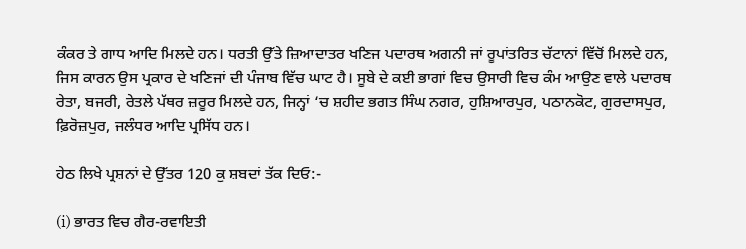ਕੰਕਰ ਤੇ ਗਾਧ ਆਦਿ ਮਿਲਦੇ ਹਨ। ਧਰਤੀ ਉੱਤੇ ਜ਼ਿਆਦਾਤਰ ਖਣਿਜ ਪਦਾਰਥ ਅਗਨੀ ਜਾਂ ਰੂਪਾਂਤਰਿਤ ਚੱਟਾਨਾਂ ਵਿੱਚੋਂ ਮਿਲਦੇ ਹਨ, ਜਿਸ ਕਾਰਨ ਉਸ ਪ੍ਰਕਾਰ ਦੇ ਖਣਿਜਾਂ ਦੀ ਪੰਜਾਬ ਵਿੱਚ ਘਾਟ ਹੈ। ਸੂਬੇ ਦੇ ਕਈ ਭਾਗਾਂ ਵਿਚ ਉਸਾਰੀ ਵਿਚ ਕੰਮ ਆਉਣ ਵਾਲੇ ਪਦਾਰਥ ਰੇਤਾ, ਬਜਰੀ, ਰੇਤਲੇ ਪੱਥਰ ਜ਼ਰੂਰ ਮਿਲਦੇ ਹਨ, ਜਿਨ੍ਹਾਂ ‘ਚ ਸ਼ਹੀਦ ਭਗਤ ਸਿੰਘ ਨਗਰ, ਹੁਸ਼ਿਆਰਪੁਰ, ਪਠਾਨਕੋਟ, ਗੁਰਦਾਸਪੁਰ, ਫ਼ਿਰੋਜ਼ਪੁਰ, ਜਲੰਧਰ ਆਦਿ ਪ੍ਰਸਿੱਧ ਹਨ।

ਹੇਠ ਲਿਖੇ ਪ੍ਰਸ਼ਨਾਂ ਦੇ ਉੱਤਰ 120 ਕੁ ਸ਼ਬਦਾਂ ਤੱਕ ਦਿਓ:-

(i) ਭਾਰਤ ਵਿਚ ਗੈਰ-ਰਵਾਇਤੀ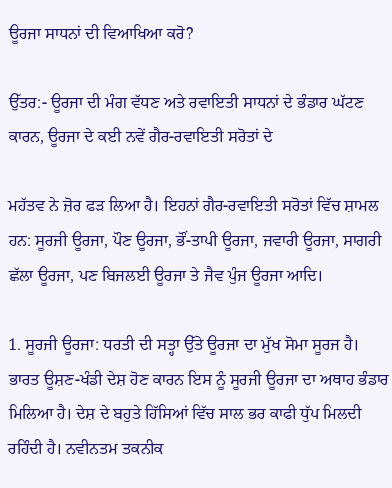ਊਰਜਾ ਸਾਧਨਾਂ ਦੀ ਵਿਆਖਿਆ ਕਰੋ?

ਉੱਤਰ:- ਊਰਜਾ ਦੀ ਮੰਗ ਵੱਧਣ ਅਤੇ ਰਵਾਇਤੀ ਸਾਧਨਾਂ ਦੇ ਭੰਡਾਰ ਘੱਟਣ ਕਾਰਨ, ਊਰਜਾ ਦੇ ਕਈ ਨਵੇਂ ਗੈਰ-ਰਵਾਇਤੀ ਸਰੋਤਾਂ ਦੇ

ਮਹੱਤਵ ਨੇ ਜ਼ੋਰ ਫੜ ਲਿਆ ਹੈ। ਇਹਨਾਂ ਗੈਰ-ਰਵਾਇਤੀ ਸਰੋਤਾਂ ਵਿੱਚ ਸ਼ਾਮਲ ਹਨ: ਸੂਰਜੀ ਊਰਜਾ, ਪੌਣ ਊਰਜਾ, ਭੌਂ-ਤਾਪੀ ਊਰਜਾ, ਜਵਾਰੀ ਊਰਜਾ, ਸਾਗਰੀ ਛੱਲਾ ਊਰਜਾ, ਪਣ ਬਿਜਲਈ ਊਰਜਾ ਤੇ ਜੈਵ ਪੁੰਜ ਊਰਜਾ ਆਦਿ।

1. ਸੂਰਜੀ ਊਰਜਾ: ਧਰਤੀ ਦੀ ਸਤ੍ਹਾ ਉੱਤੇ ਊਰਜਾ ਦਾ ਮੁੱਖ ਸੋਮਾ ਸੂਰਜ ਹੈ। ਭਾਰਤ ਊਸ਼ਣ-ਖੰਡੀ ਦੇਸ਼ ਹੋਣ ਕਾਰਨ ਇਸ ਨੂੰ ਸੂਰਜੀ ਊਰਜਾ ਦਾ ਅਥਾਹ ਭੰਡਾਰ ਮਿਲਿਆ ਹੈ। ਦੇਸ਼ ਦੇ ਬਹੁਤੇ ਹਿੱਸਿਆਂ ਵਿੱਚ ਸਾਲ ਭਰ ਕਾਫੀ ਧੁੱਪ ਮਿਲਦੀ ਰਹਿੰਦੀ ਹੈ। ਨਵੀਨਤਮ ਤਕਨੀਕ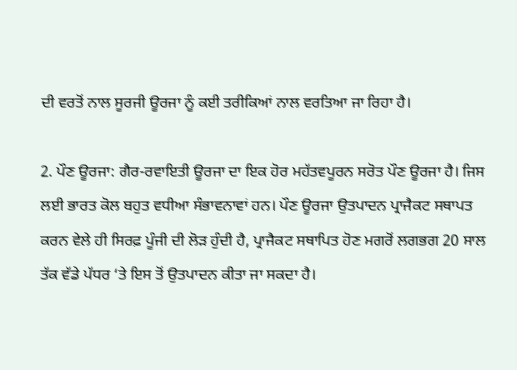ਦੀ ਵਰਤੋਂ ਨਾਲ ਸੂਰਜੀ ਊਰਜਾ ਨੂੰ ਕਈ ਤਰੀਕਿਆਂ ਨਾਲ ਵਰਤਿਆ ਜਾ ਰਿਹਾ ਹੈ।

2. ਪੌਣ ਊਰਜਾ: ਗੈਰ-ਰਵਾਇਤੀ ਊਰਜਾ ਦਾ ਇਕ ਹੋਰ ਮਹੱਤਵਪੂਰਨ ਸਰੋਤ ਪੌਣ ਊਰਜਾ ਹੈ। ਜਿਸ ਲਈ ਭਾਰਤ ਕੋਲ ਬਹੁਤ ਵਧੀਆ ਸੰਭਾਵਨਾਵਾਂ ਹਨ। ਪੌਣ ਊਰਜਾ ਉਤਪਾਦਨ ਪ੍ਰਾਜੈਕਟ ਸਥਾਪਤ ਕਰਨ ਵੇਲੇ ਹੀ ਸਿਰਫ਼ ਪੂੰਜੀ ਦੀ ਲੋੜ ਹੁੰਦੀ ਹੈ, ਪ੍ਰਾਜੈਕਟ ਸਥਾਪਿਤ ਹੋਣ ਮਗਰੋਂ ਲਗਭਗ 20 ਸਾਲ ਤੱਕ ਵੱਡੇ ਪੱਧਰ ‘ਤੇ ਇਸ ਤੋਂ ਉਤਪਾਦਨ ਕੀਤਾ ਜਾ ਸਕਦਾ ਹੈ।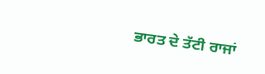ਭਾਰਤ ਦੇ ਤੱਟੀ ਰਾਜਾਂ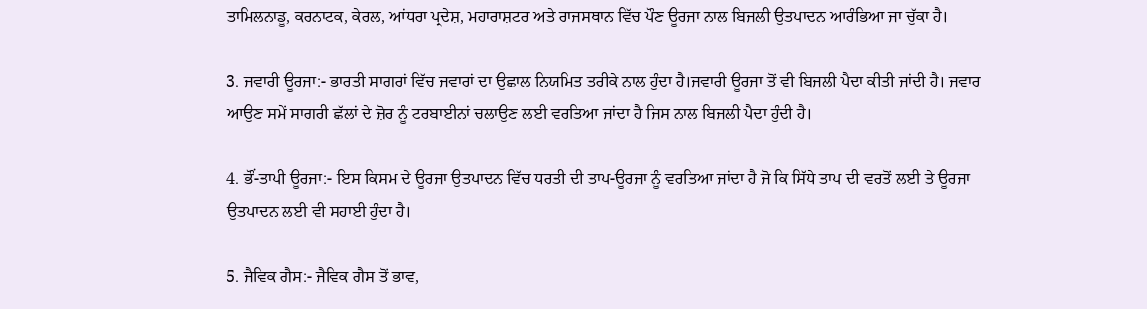ਤਾਮਿਲਨਾਡੂ, ਕਰਨਾਟਕ, ਕੇਰਲ, ਆਂਧਰਾ ਪ੍ਰਦੇਸ਼, ਮਹਾਰਾਸ਼ਟਰ ਅਤੇ ਰਾਜਸਥਾਨ ਵਿੱਚ ਪੌਣ ਊਰਜਾ ਨਾਲ ਬਿਜਲੀ ਉਤਪਾਦਨ ਆਰੰਭਿਆ ਜਾ ਚੁੱਕਾ ਹੈ।

3. ਜਵਾਰੀ ਊਰਜਾ:- ਭਾਰਤੀ ਸਾਗਰਾਂ ਵਿੱਚ ਜਵਾਰਾਂ ਦਾ ਉਛਾਲ ਨਿਯਮਿਤ ਤਰੀਕੇ ਨਾਲ ਹੁੰਦਾ ਹੈ।ਜਵਾਰੀ ਊਰਜਾ ਤੋਂ ਵੀ ਬਿਜਲੀ ਪੈਦਾ ਕੀਤੀ ਜਾਂਦੀ ਹੈ। ਜਵਾਰ ਆਉਣ ਸਮੇਂ ਸਾਗਰੀ ਛੱਲਾਂ ਦੇ ਜ਼ੋਰ ਨੂੰ ਟਰਬਾਈਨਾਂ ਚਲਾਉਣ ਲਈ ਵਰਤਿਆ ਜਾਂਦਾ ਹੈ ਜਿਸ ਨਾਲ ਬਿਜਲੀ ਪੈਦਾ ਹੁੰਦੀ ਹੈ।

4. ਭੌਂ-ਤਾਪੀ ਊਰਜਾ:- ਇਸ ਕਿਸਮ ਦੇ ਊਰਜਾ ਉਤਪਾਦਨ ਵਿੱਚ ਧਰਤੀ ਦੀ ਤਾਪ-ਊਰਜਾ ਨੂੰ ਵਰਤਿਆ ਜਾਂਦਾ ਹੈ ਜੋ ਕਿ ਸਿੱਧੇ ਤਾਪ ਦੀ ਵਰਤੋਂ ਲਈ ਤੇ ਊਰਜਾ ਉਤਪਾਦਨ ਲਈ ਵੀ ਸਹਾਈ ਹੁੰਦਾ ਹੈ।

5. ਜੈਵਿਕ ਗੈਸ:- ਜੈਵਿਕ ਗੈਸ ਤੋਂ ਭਾਵ,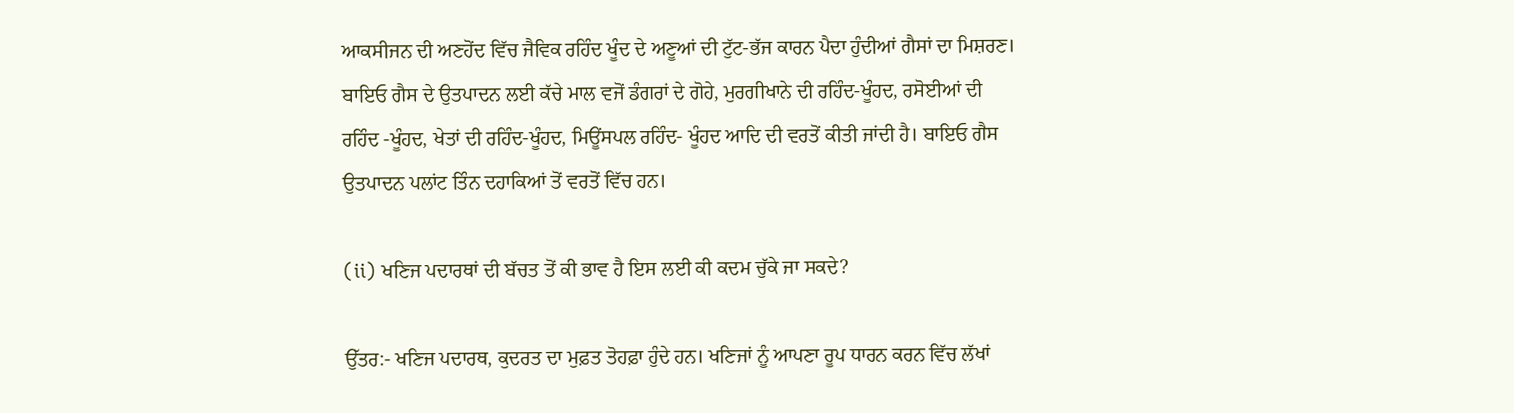ਆਕਸੀਜਨ ਦੀ ਅਣਹੋਂਦ ਵਿੱਚ ਜੈਵਿਕ ਰਹਿੰਦ ਖੂੰਦ ਦੇ ਅਣੂਆਂ ਦੀ ਟੁੱਟ-ਭੱਜ ਕਾਰਨ ਪੈਦਾ ਹੁੰਦੀਆਂ ਗੈਸਾਂ ਦਾ ਮਿਸ਼ਰਣ। ਬਾਇਓ ਗੈਸ ਦੇ ਉਤਪਾਦਨ ਲਈ ਕੱਚੇ ਮਾਲ ਵਜੋਂ ਡੰਗਰਾਂ ਦੇ ਗੋਹੇ, ਮੁਰਗੀਖਾਨੇ ਦੀ ਰਹਿੰਦ-ਖੂੰਹਦ, ਰਸੋਈਆਂ ਦੀ ਰਹਿੰਦ -ਖੂੰਹਦ, ਖੇਤਾਂ ਦੀ ਰਹਿੰਦ-ਖੂੰਹਦ, ਮਿਊਂਸਪਲ ਰਹਿੰਦ- ਖੂੰਹਦ ਆਦਿ ਦੀ ਵਰਤੋਂ ਕੀਤੀ ਜਾਂਦੀ ਹੈ। ਬਾਇਓ ਗੈਸ ਉਤਪਾਦਨ ਪਲਾਂਟ ਤਿੰਨ ਦਹਾਕਿਆਂ ਤੋਂ ਵਰਤੋਂ ਵਿੱਚ ਹਨ।

(ii) ਖਣਿਜ ਪਦਾਰਥਾਂ ਦੀ ਬੱਚਤ ਤੋਂ ਕੀ ਭਾਵ ਹੈ ਇਸ ਲਈ ਕੀ ਕਦਮ ਚੁੱਕੇ ਜਾ ਸਕਦੇ?

ਉੱਤਰ:- ਖਣਿਜ ਪਦਾਰਥ, ਕੁਦਰਤ ਦਾ ਮੁਫ਼ਤ ਤੋਹਫ਼ਾ ਹੁੰਦੇ ਹਨ। ਖਣਿਜਾਂ ਨੂੰ ਆਪਣਾ ਰੂਪ ਧਾਰਨ ਕਰਨ ਵਿੱਚ ਲੱਖਾਂ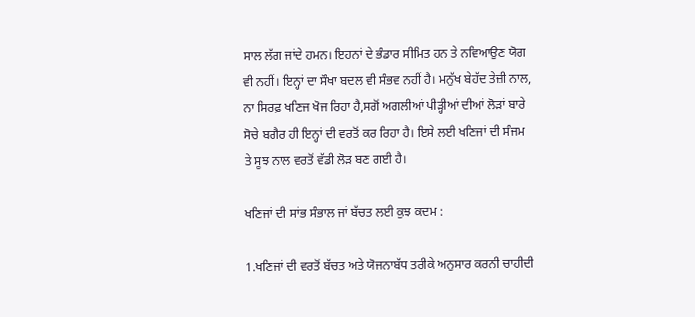ਸਾਲ ਲੱਗ ਜਾਂਦੇ ਹਮਨ। ਇਹਨਾਂ ਦੇ ਭੰਡਾਰ ਸੀਮਿਤ ਹਨ ਤੇ ਨਵਿਆਉਣ ਯੋਗ ਵੀ ਨਹੀਂ। ਇਨ੍ਹਾਂ ਦਾ ਸੌਖਾ ਬਦਲ ਵੀ ਸੰਭਵ ਨਹੀਂ ਹੈ। ਮਨੁੱਖ ਬੇਹੱਦ ਤੇਜ਼ੀ ਨਾਲ, ਨਾ ਸਿਰਫ਼ ਖਣਿਜ ਖੋਜ ਰਿਹਾ ਹੈ,ਸਗੋਂ ਅਗਲੀਆਂ ਪੀੜ੍ਹੀਆਂ ਦੀਆਂ ਲੋੜਾਂ ਬਾਰੇ ਸੋਚੇ ਬਗੈਰ ਹੀ ਇਨ੍ਹਾਂ ਦੀ ਵਰਤੋਂ ਕਰ ਰਿਹਾ ਹੈ। ਇਸੇ ਲਈ ਖਣਿਜਾਂ ਦੀ ਸੰਜਮ ਤੇ ਸੂਝ ਨਾਲ ਵਰਤੋਂ ਵੱਡੀ ਲੋੜ ਬਣ ਗਈ ਹੈ।

ਖਣਿਜਾਂ ਦੀ ਸਾਂਭ ਸੰਭਾਲ ਜਾਂ ਬੱਚਤ ਲਈ ਕੁਝ ਕਦਮ :

1.ਖਣਿਜਾਂ ਦੀ ਵਰਤੋਂ ਬੱਚਤ ਅਤੇ ਯੋਜਨਾਬੱਧ ਤਰੀਕੇ ਅਨੁਸਾਰ ਕਰਨੀ ਚਾਹੀਦੀ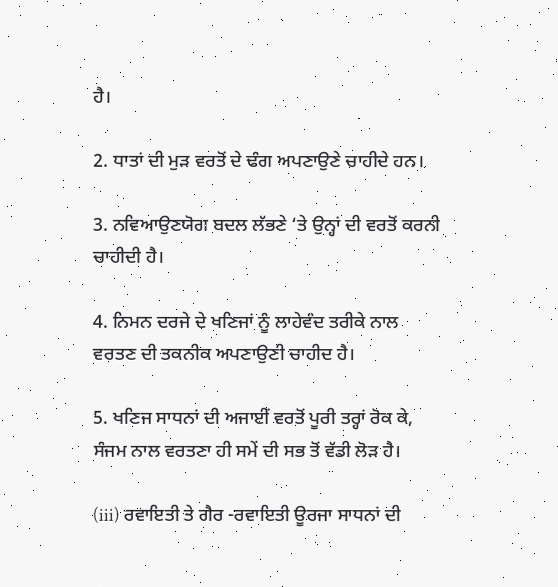ਹੈ।

2. ਧਾਤਾਂ ਦੀ ਮੁੜ ਵਰਤੋਂ ਦੇ ਢੰਗ ਅਪਣਾਉਣੇ ਚਾਹੀਦੇ ਹਨ।

3. ਨਵਿਆਉਣਯੋਗ ਬਦਲ ਲੱਭਣੇ ‘ਤੇ ਉਨ੍ਹਾਂ ਦੀ ਵਰਤੋਂ ਕਰਨੀ ਚਾਹੀਦੀ ਹੈ।

4. ਨਿਮਨ ਦਰਜੇ ਦੇ ਖਣਿਜਾਂ ਨੂੰ ਲਾਹੇਵੰਦ ਤਰੀਕੇ ਨਾਲ ਵਰਤਣ ਦੀ ਤਕਨੀਕ ਅਪਣਾਉਣੀ ਚਾਹੀਦ ਹੈ।

5. ਖਣਿਜ ਸਾਧਨਾਂ ਦੀ ਅਜਾਈਂ ਵਰਤੋਂ ਪੂਰੀ ਤਰ੍ਹਾਂ ਰੋਕ ਕੇ, ਸੰਜਮ ਨਾਲ ਵਰਤਣਾ ਹੀ ਸਮੇਂ ਦੀ ਸਭ ਤੋਂ ਵੱਡੀ ਲੋੜ ਹੈ।

(iii) ਰਵਾਇਤੀ ਤੇ ਗੈਰ -ਰਵਾਇਤੀ ਊਰਜਾ ਸਾਧਨਾਂ ਦੀ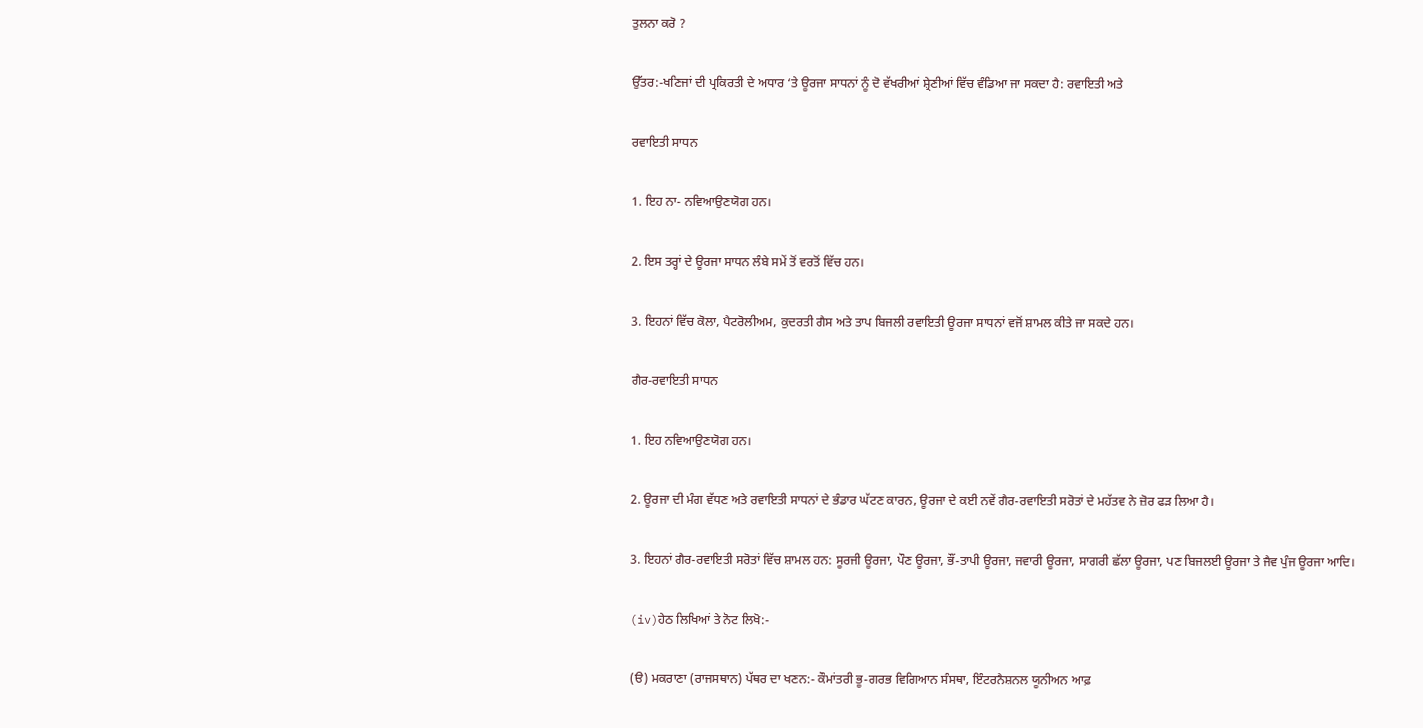ਤੁਲਨਾ ਕਰੋ ?

ਉੱਤਰ:-ਖਣਿਜਾਂ ਦੀ ਪ੍ਰਕਿਰਤੀ ਦੇ ਅਧਾਰ ‘ਤੇ ਊਰਜਾ ਸਾਧਨਾਂ ਨੂੰ ਦੋ ਵੱਖਰੀਆਂ ਸ਼੍ਰੇਣੀਆਂ ਵਿੱਚ ਵੰਡਿਆ ਜਾ ਸਕਦਾ ਹੈ: ਰਵਾਇਤੀ ਅਤੇ

ਰਵਾਇਤੀ ਸਾਧਨ

1. ਇਹ ਨਾ- ਨਵਿਆਉਣਯੋਗ ਹਨ।

2. ਇਸ ਤਰ੍ਹਾਂ ਦੇ ਊਰਜਾ ਸਾਧਨ ਲੰਬੇ ਸਮੇਂ ਤੋਂ ਵਰਤੋਂ ਵਿੱਚ ਹਨ।

3. ਇਹਨਾਂ ਵਿੱਚ ਕੋਲਾ, ਪੈਟਰੋਲੀਅਮ, ਕੁਦਰਤੀ ਗੈਸ ਅਤੇ ਤਾਪ ਬਿਜਲੀ ਰਵਾਇਤੀ ਊਰਜਾ ਸਾਧਨਾਂ ਵਜੋਂ ਸ਼ਾਮਲ ਕੀਤੇ ਜਾ ਸਕਦੇ ਹਨ।

ਗੈਰ-ਰਵਾਇਤੀ ਸਾਧਨ

1. ਇਹ ਨਵਿਆਉਣਯੋਗ ਹਨ।

2. ਊਰਜਾ ਦੀ ਮੰਗ ਵੱਧਣ ਅਤੇ ਰਵਾਇਤੀ ਸਾਧਨਾਂ ਦੇ ਭੰਡਾਰ ਘੱਟਣ ਕਾਰਨ, ਊਰਜਾ ਦੇ ਕਈ ਨਵੇਂ ਗੈਰ-ਰਵਾਇਤੀ ਸਰੋਤਾਂ ਦੇ ਮਹੱਤਵ ਨੇ ਜ਼ੋਰ ਫੜ ਲਿਆ ਹੈ।

3. ਇਹਨਾਂ ਗੈਰ-ਰਵਾਇਤੀ ਸਰੋਤਾਂ ਵਿੱਚ ਸ਼ਾਮਲ ਹਨ: ਸੂਰਜੀ ਊਰਜਾ, ਪੌਣ ਊਰਜਾ, ਭੌਂ-ਤਾਪੀ ਊਰਜਾ, ਜਵਾਰੀ ਊਰਜਾ, ਸਾਗਰੀ ਛੱਲਾ ਊਰਜਾ, ਪਣ ਬਿਜਲਈ ਊਰਜਾ ਤੇ ਜੈਵ ਪੁੰਜ ਊਰਜਾ ਆਦਿ।

(iv)ਹੇਠ ਲਿਖਿਆਂ ਤੇ ਨੋਟ ਲਿਖੋ:-

(ੳ) ਮਕਰਾਣਾ (ਰਾਜਸਥਾਨ) ਪੱਥਰ ਦਾ ਖਣਨ:- ਕੌਮਾਂਤਰੀ ਭੂ-ਗਰਭ ਵਿਗਿਆਨ ਸੰਸਥਾ, ਇੰਟਰਨੈਸ਼ਨਲ ਯੂਨੀਅਨ ਆਫ਼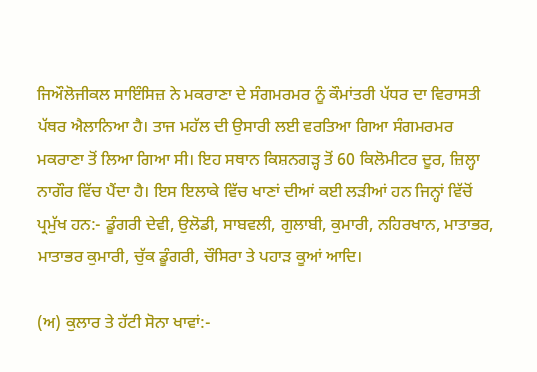ਜਿਔਲੋਜੀਕਲ ਸਾਇੰਸਿਜ਼ ਨੇ ਮਕਰਾਣਾ ਦੇ ਸੰਗਮਰਮਰ ਨੂੰ ਕੌਮਾਂਤਰੀ ਪੱਧਰ ਦਾ ਵਿਰਾਸਤੀ ਪੱਥਰ ਐਲਾਨਿਆ ਹੈ। ਤਾਜ ਮਹੱਲ ਦੀ ਉਸਾਰੀ ਲਈ ਵਰਤਿਆ ਗਿਆ ਸੰਗਮਰਮਰ ਮਕਰਾਣਾ ਤੋਂ ਲਿਆ ਗਿਆ ਸੀ। ਇਹ ਸਥਾਨ ਕਿਸ਼ਨਗੜ੍ਹ ਤੋਂ 60 ਕਿਲੋਮੀਟਰ ਦੂਰ, ਜ਼ਿਲ੍ਹਾ ਨਾਗੌਰ ਵਿੱਚ ਪੈਂਦਾ ਹੈ। ਇਸ ਇਲਾਕੇ ਵਿੱਚ ਖਾਣਾਂ ਦੀਆਂ ਕਈ ਲੜੀਆਂ ਹਨ ਜਿਨ੍ਹਾਂ ਵਿੱਚੋਂ ਪ੍ਰਮੁੱਖ ਹਨ:- ਡੂੰਗਰੀ ਦੇਵੀ, ਉਲੋਡੀ, ਸਾਬਵਲੀ, ਗੁਲਾਬੀ, ਕੁਮਾਰੀ, ਨਹਿਰਖਾਨ, ਮਾਤਾਭਰ, ਮਾਤਾਭਰ ਕੁਮਾਰੀ, ਚੁੱਕ ਡੂੰਗਰੀ, ਚੌਸਿਰਾ ਤੇ ਪਹਾੜ ਕੂਆਂ ਆਦਿ।

(ਅ) ਕੁਲਾਰ ਤੇ ਹੱਟੀ ਸੋਨਾ ਖਾਵਾਂ:-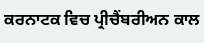ਕਰਨਾਟਕ ਵਿਚ ਪ੍ਰੀਚੈਂਬਰੀਅਨ ਕਾਲ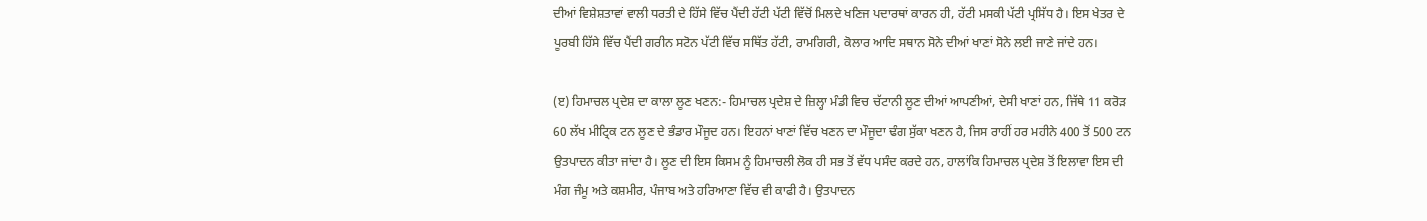ਦੀਆਂ ਵਿਸ਼ੇਸ਼ਤਾਵਾਂ ਵਾਲੀ ਧਰਤੀ ਦੇ ਹਿੱਸੇ ਵਿੱਚ ਪੈਂਦੀ ਹੱਟੀ ਪੱਟੀ ਵਿੱਚੋਂ ਮਿਲਦੇ ਖਣਿਜ ਪਦਾਰਥਾਂ ਕਾਰਨ ਹੀ, ਹੱਟੀ ਮਸਕੀ ਪੱਟੀ ਪ੍ਰਸਿੱਧ ਹੈ। ਇਸ ਖੇਤਰ ਦੇ ਪੂਰਬੀ ਹਿੱਸੇ ਵਿੱਚ ਪੈਂਦੀ ਗਰੀਨ ਸਟੋਨ ਪੱਟੀ ਵਿੱਚ ਸਥਿੱਤ ਹੱਟੀ, ਰਾਮਗਿਰੀ, ਕੋਲਾਰ ਆਦਿ ਸਥਾਨ ਸੋਨੇ ਦੀਆਂ ਖਾਣਾਂ ਸੋਨੇ ਲਈ ਜਾਣੇ ਜਾਂਦੇ ਹਨ।

(ੲ) ਹਿਮਾਚਲ ਪ੍ਰਦੇਸ਼ ਦਾ ਕਾਲਾ ਲੂਣ ਖਣਨ:- ਹਿਮਾਚਲ ਪ੍ਰਦੇਸ਼ ਦੇ ਜ਼ਿਲ੍ਹਾ ਮੰਡੀ ਵਿਚ ਚੱਟਾਨੀ ਲੂਣ ਦੀਆਂ ਆਪਣੀਆਂ, ਦੇਸੀ ਖਾਣਾਂ ਹਨ, ਜਿੱਥੇ 11 ਕਰੋੜ 60 ਲੱਖ ਮੀਟ੍ਰਿਕ ਟਨ ਲੂਣ ਦੇ ਭੰਡਾਰ ਮੌਜੂਦ ਹਨ। ਇਹਨਾਂ ਖਾਣਾਂ ਵਿੱਚ ਖਣਨ ਦਾ ਮੌਜੂਦਾ ਢੰਗ ਸੁੱਕਾ ਖਣਨ ਹੈ, ਜਿਸ ਰਾਹੀਂ ਹਰ ਮਹੀਨੇ 400 ਤੋਂ 500 ਟਨ ਉਤਪਾਦਨ ਕੀਤਾ ਜਾਂਦਾ ਹੈ। ਲੂਣ ਦੀ ਇਸ ਕਿਸਮ ਨੂੰ ਹਿਮਾਚਲੀ ਲੋਕ ਹੀ ਸਭ ਤੋਂ ਵੱਧ ਪਸੰਦ ਕਰਦੇ ਹਨ, ਹਾਲਾਂਕਿ ਹਿਮਾਚਲ ਪ੍ਰਦੇਸ਼ ਤੋਂ ਇਲਾਵਾ ਇਸ ਦੀ ਮੰਗ ਜੰਮੂ ਅਤੇ ਕਸ਼ਮੀਰ, ਪੰਜਾਬ ਅਤੇ ਹਰਿਆਣਾ ਵਿੱਚ ਵੀ ਕਾਫੀ ਹੈ। ਉਤਪਾਦਨ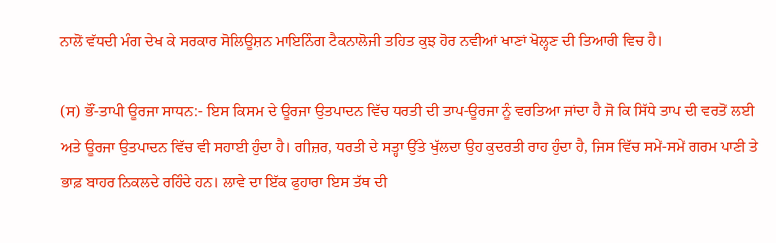ਨਾਲੋਂ ਵੱਧਦੀ ਮੰਗ ਦੇਖ ਕੇ ਸਰਕਾਰ ਸੋਲਿਊਸ਼ਨ ਮਾਇਨਿੰਗ ਟੈਕਨਾਲੋਜੀ ਤਹਿਤ ਕੁਝ ਹੋਰ ਨਵੀਆਂ ਖਾਣਾਂ ਖੋਲ੍ਹਣ ਦੀ ਤਿਆਰੀ ਵਿਚ ਹੈ।

(ਸ) ਭੌਂ-ਤਾਪੀ ਊਰਜਾ ਸਾਧਨ:- ਇਸ ਕਿਸਮ ਦੇ ਊਰਜਾ ਉਤਪਾਦਨ ਵਿੱਚ ਧਰਤੀ ਦੀ ਤਾਪ-ਊਰਜਾ ਨੂੰ ਵਰਤਿਆ ਜਾਂਦਾ ਹੈ ਜੋ ਕਿ ਸਿੱਧੇ ਤਾਪ ਦੀ ਵਰਤੋਂ ਲਈ ਅਤੇ ਊਰਜਾ ਉਤਪਾਦਨ ਵਿੱਚ ਵੀ ਸਹਾਈ ਹੁੰਦਾ ਹੈ। ਗੀਜ਼ਰ, ਧਰਤੀ ਦੇ ਸਤ੍ਹਾ ਉੱਤੇ ਖੁੱਲਦਾ ਉਹ ਕੁਦਰਤੀ ਰਾਹ ਹੁੰਦਾ ਹੈ, ਜਿਸ ਵਿੱਚ ਸਮੇਂ-ਸਮੇਂ ਗਰਮ ਪਾਣੀ ਤੇ ਭਾਫ਼ ਬਾਹਰ ਨਿਕਲਦੇ ਰਹਿੰਦੇ ਹਨ। ਲਾਵੇ ਦਾ ਇੱਕ ਫੁਹਾਰਾ ਇਸ ਤੱਥ ਦੀ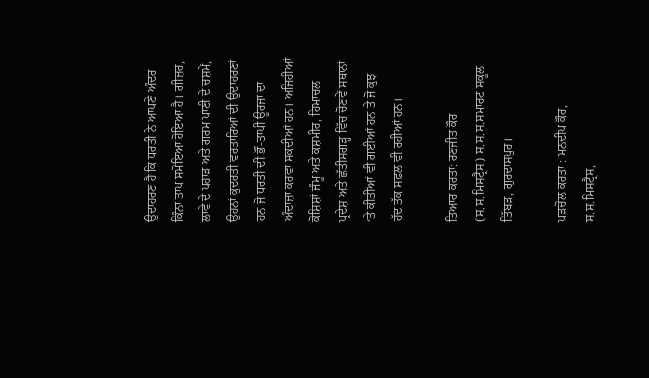ਉਦਾਹਰਣ ਹੈ ਕਿ ਧਰਤੀ ਨੇ ਆਪਣੇ ਅੰਦਰ ਕਿੰਨਾ ਤਾਪ ਸਮੋਇਆ ਹੋਇਆ ਹੈ। ਗੀਜ਼ਰ, ਲਾਵੇ ਦੇ ਪਹਾੜ ਅਤੇ ਗਰਮ ਪਾਣੀ ਦੇ ਚਸ਼ਮੇਂ, ਉਹਨਾਂ ਕੁਦਰਤੀ ਵਰਤਾਰਿਆਂ ਦੀ ਉਦਾਹਰਣਾਂ ਹਨ ਜੋ ਧਰਤੀ ਦੀ ਭੌਂ-ਤਾਪੀ ਊਰਜਾ ਦਾ ਅੰਦਾਜ਼ਾ ਕਰਵਾ ਸਕਦੀਆਂ ਹਨ। ਅਜਿਹੀਆਂ ਕੋਸ਼ਿਸ਼ਾਂ ਜੰਮੂ ਅਤੇ ਕਸ਼ਮੀਰ, ਹਿਮਾਚਲ ਪ੍ਰਦੇਸ਼ ਅਤੇ ਛੱਤੀਸਗੜ੍ਹ ਵਿੱਚ ਚੋਣਵੇਂ ਸਥਾਨਾਂ ‘ਤੇ ਕੀਤੀਆਂ ਵੀ ਗਈਆਂ ਹਨ ਤੇ ਜੋ ਕੁਝ ਹੱਦ ਤੱਕ ਸਫ਼ਲ ਵੀ ਰਹੀਆਂ ਹਨ।

ਤਿਆਰ ਕਰਤਾ: ਰਣਜੀਤ ਕੌਰ (ਸ.ਸ.ਮਿਸਟ੍ਰੈਸ) ਸ.ਸ.ਸ.ਸਮਾਰਟ ਸਕੂਲ ਤਿੱਬੜ, ਗੁਰਦਾਸਪੁਰ।

ਪੜਚੋਲ ਕਰਤਾ : ਮਨਦੀਪ ਕੌਰ, ਸ.ਸ.ਮਿਸਟ੍ਰੈਸ,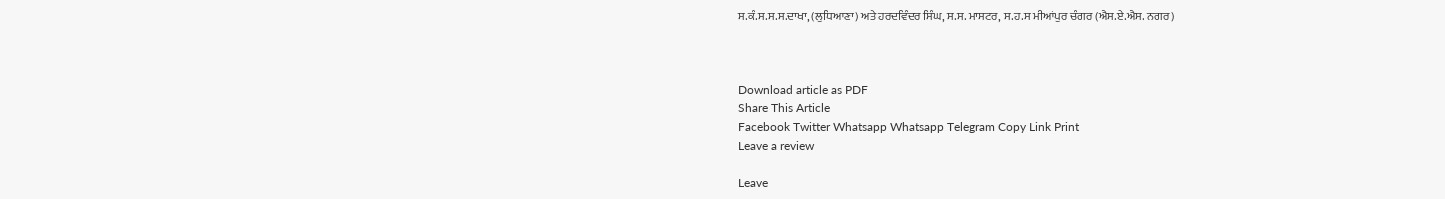ਸ.ਕੰ.ਸ.ਸ.ਸ.ਦਾਖਾ, (ਲੁਧਿਆਣਾ) ਅਤੇ ਹਰਦਵਿੰਦਰ ਸਿੰਘ, ਸ.ਸ. ਮਾਸਟਰ, ਸ.ਹ.ਸ ਮੀਆਂਪੁਰ ਚੰਗਰ (ਐਸ.ਏ.ਐਸ. ਨਗਰ)



Download article as PDF
Share This Article
Facebook Twitter Whatsapp Whatsapp Telegram Copy Link Print
Leave a review

Leave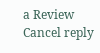a Review Cancel reply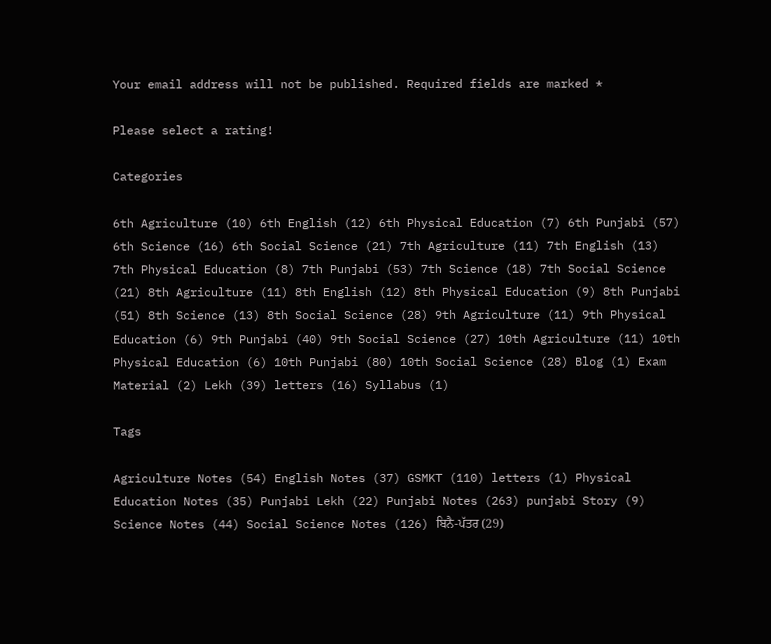Your email address will not be published. Required fields are marked *

Please select a rating!

Categories

6th Agriculture (10) 6th English (12) 6th Physical Education (7) 6th Punjabi (57) 6th Science (16) 6th Social Science (21) 7th Agriculture (11) 7th English (13) 7th Physical Education (8) 7th Punjabi (53) 7th Science (18) 7th Social Science (21) 8th Agriculture (11) 8th English (12) 8th Physical Education (9) 8th Punjabi (51) 8th Science (13) 8th Social Science (28) 9th Agriculture (11) 9th Physical Education (6) 9th Punjabi (40) 9th Social Science (27) 10th Agriculture (11) 10th Physical Education (6) 10th Punjabi (80) 10th Social Science (28) Blog (1) Exam Material (2) Lekh (39) letters (16) Syllabus (1)

Tags

Agriculture Notes (54) English Notes (37) GSMKT (110) letters (1) Physical Education Notes (35) Punjabi Lekh (22) Punjabi Notes (263) punjabi Story (9) Science Notes (44) Social Science Notes (126) ਬਿਨੈ-ਪੱਤਰ (29)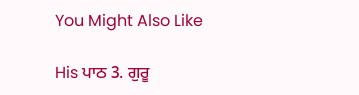You Might Also Like

His ਪਾਠ 3. ਗੁਰੂ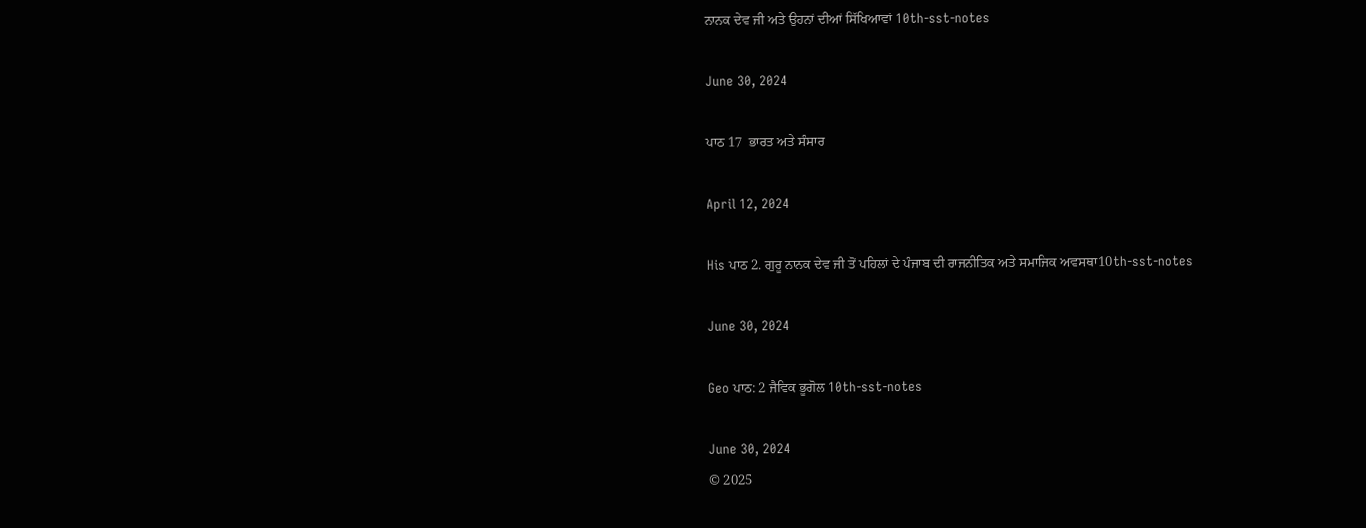ਨਾਨਕ ਦੇਵ ਜੀ ਅਤੇ ਉਹਨਾਂ ਦੀਆਂ ਸਿੱਖਿਆਵਾਂ 10th-sst-notes

June 30, 2024

ਪਾਠ 17  ਭਾਰਤ ਅਤੇ ਸੰਸਾਰ

April 12, 2024

His ਪਾਠ 2. ਗੁਰੂ ਨਾਨਕ ਦੇਵ ਜੀ ਤੋਂ ਪਹਿਲਾਂ ਦੇ ਪੰਜਾਬ ਦੀ ਰਾਜਨੀਤਿਕ ਅਤੇ ਸਮਾਜਿਕ ਅਵਸਥਾ10th-sst-notes

June 30, 2024

Geo ਪਾਠ: 2 ਜੈਵਿਕ ਭੂਗੋਲ 10th-sst-notes

June 30, 2024
© 2025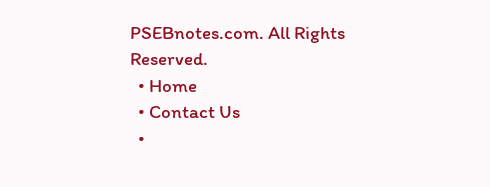PSEBnotes.com. All Rights Reserved.
  • Home
  • Contact Us
  •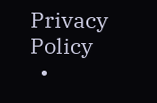Privacy Policy
  •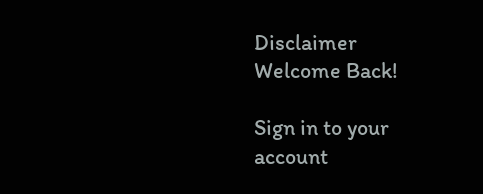Disclaimer
Welcome Back!

Sign in to your account